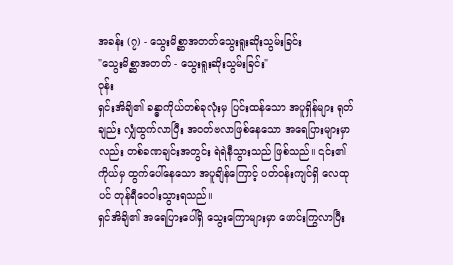အခန်း (၇) - သွေးမိစ္ဆာအတတ်သွေးရူးဆိုးသွမ်းခြင်း
"သွေးမိစ္ဆာအတတ် - သွေးရူးဆိုးသွမ်းခြင်း"
ဝုန်း
ရှင်းအိချိ၏ ခန္ဓာကိုယ်တစ်ခုလုံးမှ ပြင်းထန်သော အပူရှိန်များ ရုတ်ချည်း လျှံထွက်လာပြီး အဝတ်ဗလာဖြစ်နေသော အရေပြားများမှာလည်း တစ်ခဏချင်းအတွင်း ရဲရဲနီသွားသည် ဖြစ်သည်။ ၎င်း၏ ကိုယ်မှ ထွက်ပေါ်နေသော အပူချိန်ကြောင့် ပတ်ဝန်းကျင်ရှိ လေထုပင် တုန်ရီဝေဝါးသွားရသည်။
ရှင်အိချိ၏ အရေပြားပေါ်ရှိ သွေးကြောများမှာ ဖောင်းကြွလာပြီး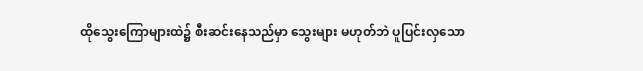ထိုသွေးကြောများထဲ၌ စီးဆင်းနေသည်မှာ သွေးများ မဟုတ်ဘဲ ပူပြင်းလှသော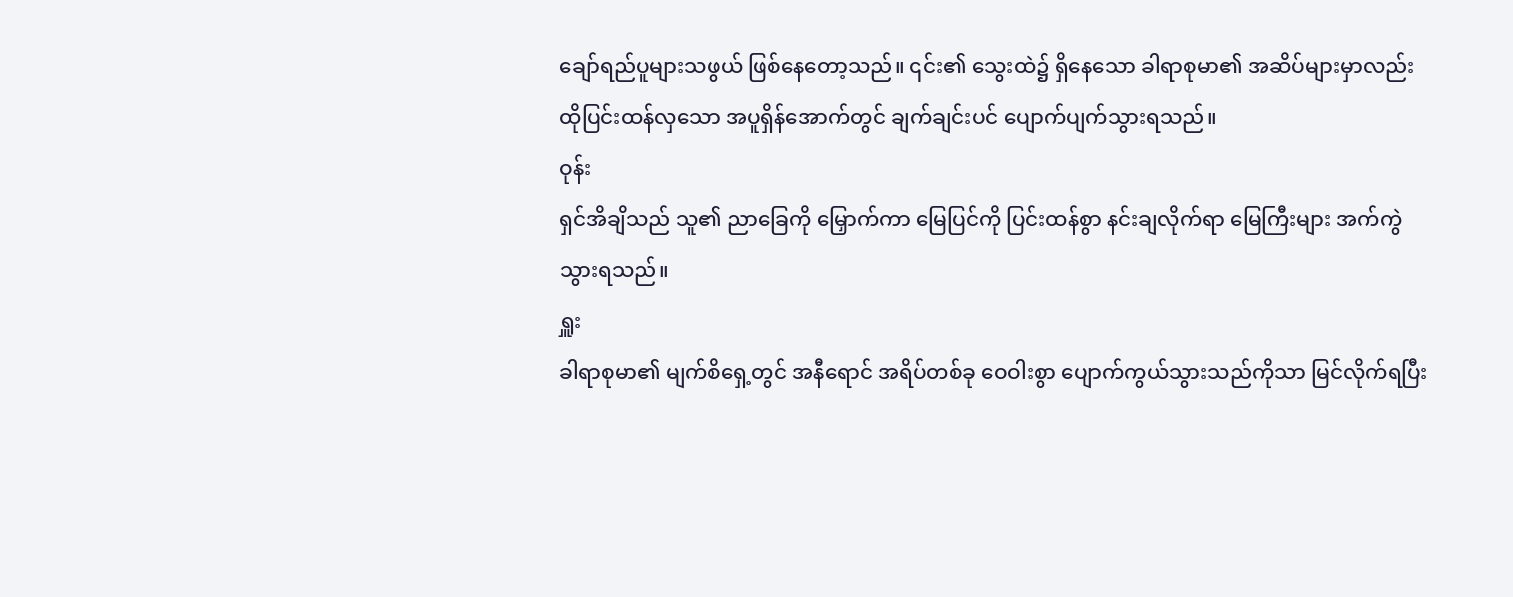ချော်ရည်ပူများသဖွယ် ဖြစ်နေတော့သည်။ ၎င်း၏ သွေးထဲ၌ ရှိနေသော ခါရာစုမာ၏ အဆိပ်များမှာလည်း ထိုပြင်းထန်လှသော အပူရှိန်အောက်တွင် ချက်ချင်းပင် ပျောက်ပျက်သွားရသည်။
ဝုန်း
ရှင်အိချိသည် သူ၏ ညာခြေကို မြှောက်ကာ မြေပြင်ကို ပြင်းထန်စွာ နင်းချလိုက်ရာ မြေကြီးများ အက်ကွဲသွားရသည်။
ရှူး
ခါရာစုမာ၏ မျက်စိရှေ့တွင် အနီရောင် အရိပ်တစ်ခု ဝေဝါးစွာ ပျောက်ကွယ်သွားသည်ကိုသာ မြင်လိုက်ရပြီး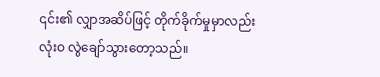၎င်း၏ လျှာအဆိပ်ဖြင့် တိုက်ခိုက်မှုမှာလည်း လုံးဝ လွဲချော်သွားတော့သည်။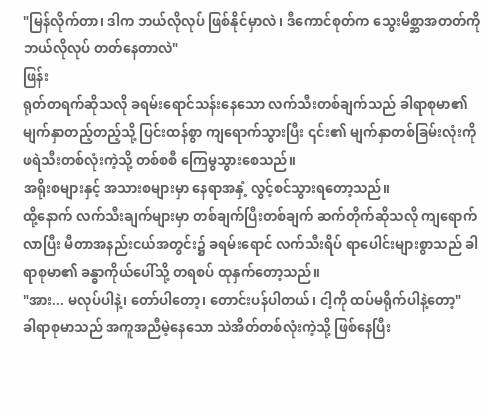"မြန်လိုက်တာ၊ ဒါက ဘယ်လိုလုပ် ဖြစ်နိုင်မှာလဲ၊ ဒီကောင်စုတ်က သွေးမိစ္ဆာအတတ်ကို ဘယ်လိုလုပ် တတ်နေတာလဲ"
ဖြန်း
ရုတ်တရက်ဆိုသလို ခရမ်းရောင်သန်းနေသော လက်သီးတစ်ချက်သည် ခါရာစုမာ၏ မျက်နှာတည့်တည့်သို့ ပြင်းထန်စွာ ကျရောက်သွားပြီး ၎င်း၏ မျက်နှာတစ်ခြမ်းလုံးကို ဖရဲသီးတစ်လုံးကဲ့သို့ တစ်စစီ ကြေမွသွားစေသည်။
အရိုးစများနှင့် အသားစများမှာ နေရာအနှံ့ လွင့်စင်သွားရတော့သည်။
ထို့နောက် လက်သီးချက်များမှာ တစ်ချက်ပြီးတစ်ချက် ဆက်တိုက်ဆိုသလို ကျရောက်လာပြီး မီတာအနည်းငယ်အတွင်း၌ ခရမ်းရောင် လက်သီးရိပ် ရာပေါင်းများစွာသည် ခါရာစုမာ၏ ခန္ဓာကိုယ်ပေါ်သို့ တရစပ် ထုနှက်တော့သည်။
"အား... မလုပ်ပါနဲ့၊ တော်ပါတော့၊ တောင်းပန်ပါတယ်၊ ငါ့ကို ထပ်မရိုက်ပါနဲ့တော့"
ခါရာစုမာသည် အကူအညီမဲ့နေသော သဲအိတ်တစ်လုံးကဲ့သို့ ဖြစ်နေပြီး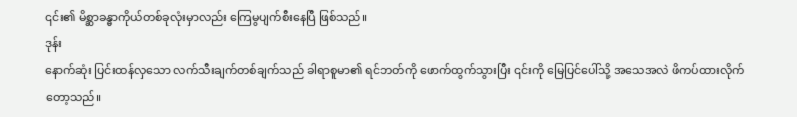၎င်း၏ မိစ္ဆာခန္ဓာကိုယ်တစ်ခုလုံးမှာလည်း ကြေမွပျက်စီးနေပြီ ဖြစ်သည်။
ဒုန်း
နောက်ဆုံး ပြင်းထန်လှသော လက်သီးချက်တစ်ချက်သည် ခါရာစူမာ၏ ရင်ဘတ်ကို ဖောက်ထွက်သွားပြီး ၎င်းကို မြေပြင်ပေါ်သို့ အသေအလဲ ဖိကပ်ထားလိုက်တော့သည်။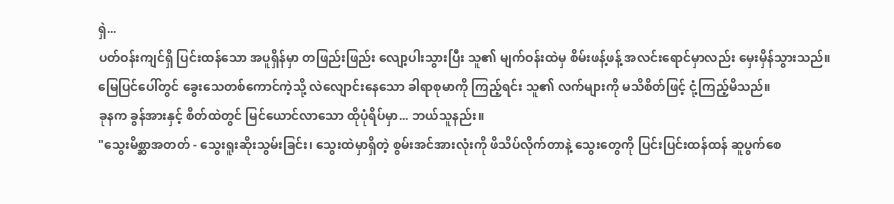ရှဲ...
ပတ်ဝန်းကျင်ရှိ ပြင်းထန်သော အပူရှိန်မှာ တဖြည်းဖြည်း လျော့ပါးသွားပြီး သူ၏ မျက်ဝန်းထဲမှ စိမ်းဖန့်ဖန့် အလင်းရောင်မှာလည်း မှေးမှိန်သွားသည်။
မြေပြင်ပေါ်တွင် ခွေးသေတစ်ကောင်ကဲ့သို့ လဲလျောင်းနေသော ခါရာစုမာကို ကြည့်ရင်း သူ၏ လက်များကို မသိစိတ်ဖြင့် ငုံ့ကြည့်မိသည်။
ခုနက ခွန်အားနှင့် စိတ်ထဲတွင် မြင်ယောင်လာသော ထိုပုံရိပ်မှာ... ဘယ်သူနည်း။
"သွေးမိစ္ဆာအတတ် - သွေးရူးဆိုးသွမ်းခြင်း၊ သွေးထဲမှာရှိတဲ့ စွမ်းအင်အားလုံးကို ဖိသိပ်လိုက်တာနဲ့ သွေးတွေကို ပြင်းပြင်းထန်ထန် ဆူပွက်စေ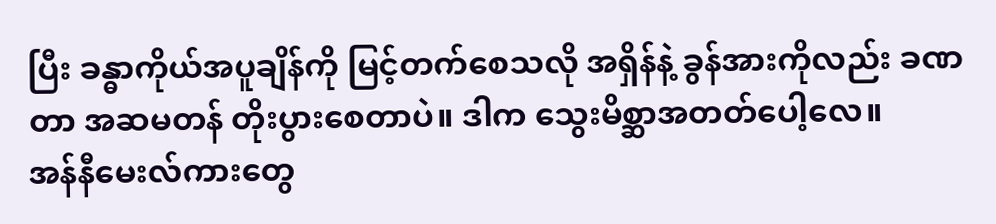ပြီး ခန္ဓာကိုယ်အပူချိန်ကို မြင့်တက်စေသလို အရှိန်နဲ့ ခွန်အားကိုလည်း ခဏတာ အဆမတန် တိုးပွားစေတာပဲ။ ဒါက သွေးမိစ္ဆာအတတ်ပေါ့လေ။
အန်နီမေးလ်ကားတွေ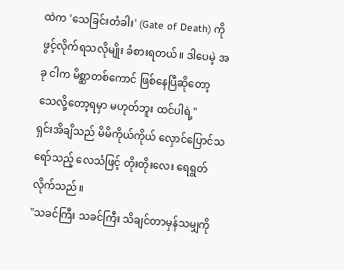ထဲက 'သေခြင်းတံခါး' (Gate of Death) ကို ဖွင့်လိုက်ရသလိုမျိုး ခံစားရတယ်။ ဒါပေမဲ့ အခု ငါက မိစ္ဆာတစ်ကောင် ဖြစ်နေပြီဆိုတော့ သေလို့တော့ရမှာ မဟုတ်ဘူး ထင်ပါရဲ့"
ရှင်းအိချိသည် မိမိကိုယ်ကိုယ် လှောင်ပြောင်သရော်သည့် လေသံဖြင့် တိုးတိုးလေး ရေရွတ်လိုက်သည်။
"သခင်ကြီး သခင်ကြီး သိချင်တာမှန်သမျှကို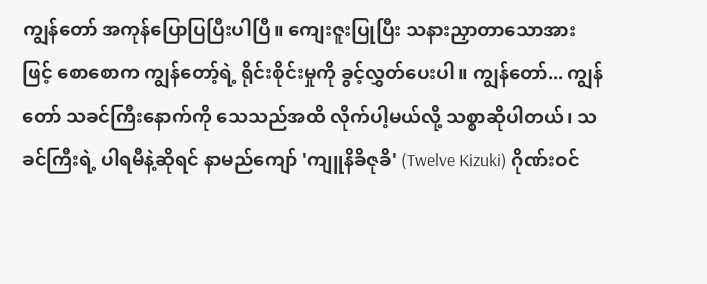ကျွန်တော် အကုန်ပြောပြပြီးပါပြီ။ ကျေးဇူးပြုပြီး သနားညှာတာသောအားဖြင့် စောစောက ကျွန်တော့်ရဲ့ ရိုင်းစိုင်းမှုကို ခွင့်လွှတ်ပေးပါ။ ကျွန်တော်... ကျွန်တော် သခင်ကြီးနောက်ကို သေသည်အထိ လိုက်ပါ့မယ်လို့ သစ္စာဆိုပါတယ်၊ သခင်ကြီးရဲ့ ပါရမီနဲ့ဆိုရင် နာမည်ကျော် 'ကျူနိခိဇုခိ' (Twelve Kizuki) ဂိုဏ်းဝင်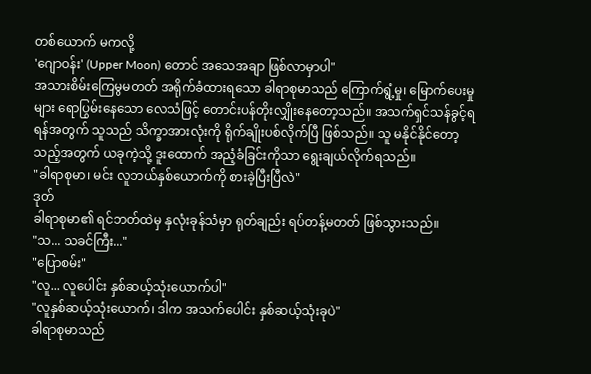တစ်ယောက် မကလို့
'ဂျောဝန်း' (Upper Moon) တောင် အသေအချာ ဖြစ်လာမှာပါ"
အသားစိမ်းကြေမွမတတ် အရိုက်ခံထားရသော ခါရာစုမာသည် ကြောက်ရွံ့မှု၊ မြောက်ပေးမှုများ ရောပြွမ်းနေသော လေသံဖြင့် တောင်းပန်တိုးလျှိုးနေတော့သည်။ အသက်ရှင်သန်ခွင့်ရရန်အတွက် သူသည် သိက္ခာအားလုံးကို ရိုက်ချိုးပစ်လိုက်ပြီ ဖြစ်သည်။ သူ မနိုင်နိုင်တော့သည့်အတွက် ယခုကဲ့သို့ ဒူးထောက် အညံ့ခံခြင်းကိုသာ ရွေးချယ်လိုက်ရသည်။
"ခါရာစုမာ၊ မင်း လူဘယ်နှစ်ယောက်ကို စားခဲ့ပြီးပြီလဲ"
ဒုတ်
ခါရာစုမာ၏ ရင်ဘတ်ထဲမှ နှလုံးခုန်သံမှာ ရုတ်ချည်း ရပ်တန့်မတတ် ဖြစ်သွားသည်။
"သ... သခင်ကြီး..."
"ပြောစမ်း"
"လူ... လူပေါင်း နှစ်ဆယ့်သုံးယောက်ပါ"
"လူနှစ်ဆယ့်သုံးယောက်၊ ဒါက အသက်ပေါင်း နှစ်ဆယ့်သုံးခုပဲ"
ခါရာစုမာသည်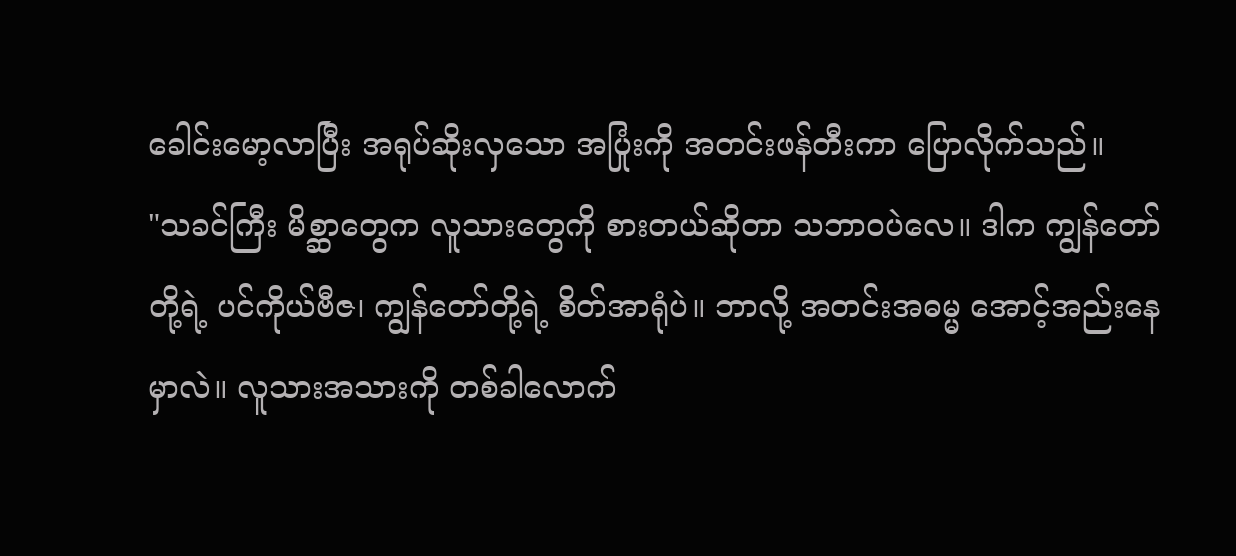ခေါင်းမော့လာပြီး အရုပ်ဆိုးလှသော အပြုံးကို အတင်းဖန်တီးကာ ပြောလိုက်သည်။
"သခင်ကြီး မိစ္ဆာတွေက လူသားတွေကို စားတယ်ဆိုတာ သဘာဝပဲလေ။ ဒါက ကျွန်တော်တို့ရဲ့ ပင်ကိုယ်ဗီဇ၊ ကျွန်တော်တို့ရဲ့ စိတ်အာရုံပဲ။ ဘာလို့ အတင်းအဓမ္မ အောင့်အည်းနေမှာလဲ။ လူသားအသားကို တစ်ခါလောက်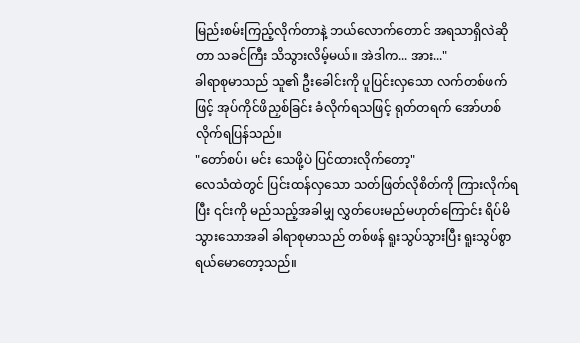မြည်းစမ်းကြည့်လိုက်တာနဲ့ ဘယ်လောက်တောင် အရသာရှိလဲဆိုတာ သခင်ကြီး သိသွားလိမ့်မယ်။ အဲဒါက... အား..."
ခါရာစုမာသည် သူ၏ ဦးခေါင်းကို ပူပြင်းလှသော လက်တစ်ဖက်ဖြင့် အုပ်ကိုင်ဖိညှစ်ခြင်း ခံလိုက်ရသဖြင့် ရုတ်တရက် အော်ဟစ်လိုက်ရပြန်သည်။
"တော်စပ်၊ မင်း သေဖို့ပဲ ပြင်ထားလိုက်တော့"
လေသံထဲတွင် ပြင်းထန်လှသော သတ်ဖြတ်လိုစိတ်ကို ကြားလိုက်ရပြီး ၎င်းကို မည်သည့်အခါမျှ လွှတ်ပေးမည်မဟုတ်ကြောင်း ရိပ်မိသွားသောအခါ ခါရာစုမာသည် တစ်ဖန် ရူးသွပ်သွားပြီး ရူးသွပ်စွာ ရယ်မောတော့သည်။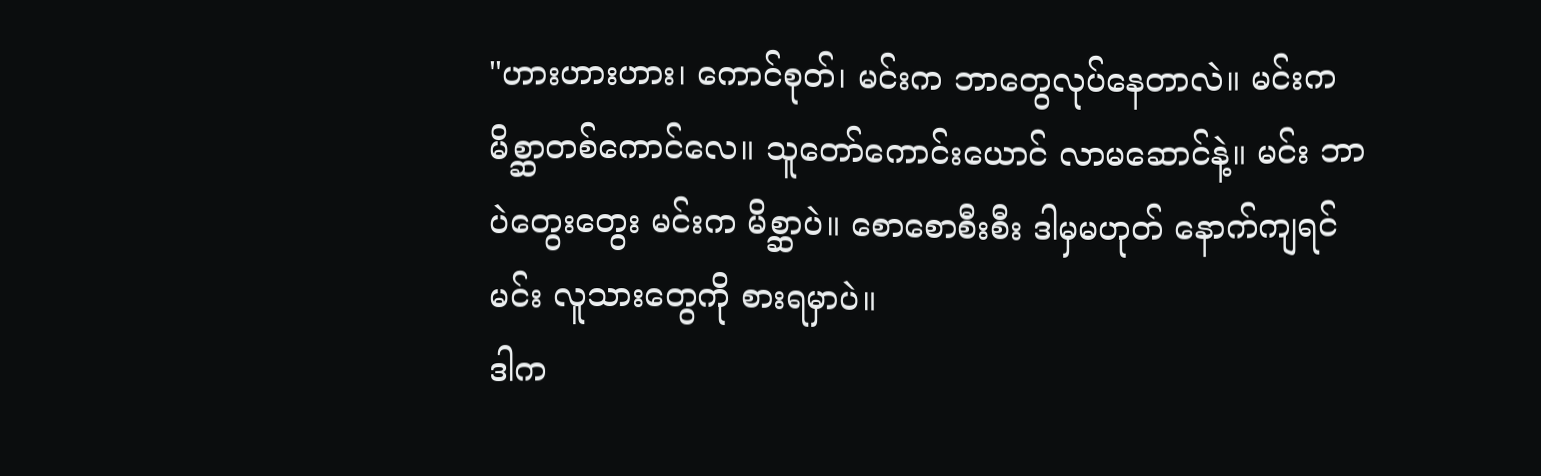"ဟားဟားဟား၊ ကောင်စုတ်၊ မင်းက ဘာတွေလုပ်နေတာလဲ။ မင်းက မိစ္ဆာတစ်ကောင်လေ။ သူတော်ကောင်းယောင် လာမဆောင်နဲ့။ မင်း ဘာပဲတွေးတွေး မင်းက မိစ္ဆာပဲ။ စောစောစီးစီး ဒါမှမဟုတ် နောက်ကျရင် မင်း လူသားတွေကို စားရမှာပဲ။
ဒါက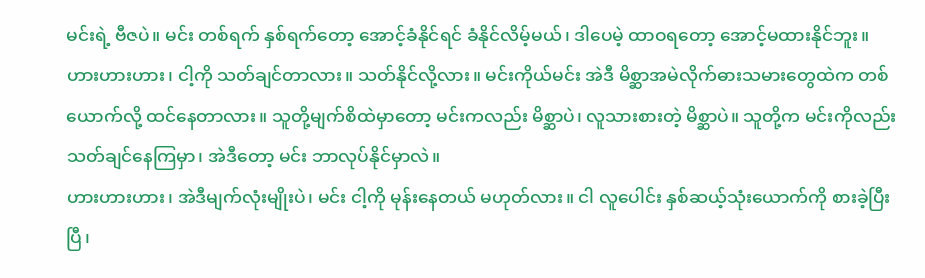မင်းရဲ့ ဗီဇပဲ။ မင်း တစ်ရက် နှစ်ရက်တော့ အောင့်ခံနိုင်ရင် ခံနိုင်လိမ့်မယ်၊ ဒါပေမဲ့ ထာဝရတော့ အောင့်မထားနိုင်ဘူး။ ဟားဟားဟား၊ ငါ့ကို သတ်ချင်တာလား။ သတ်နိုင်လို့လား။ မင်းကိုယ်မင်း အဲဒီ မိစ္ဆာအမဲလိုက်ဓားသမားတွေထဲက တစ်ယောက်လို့ ထင်နေတာလား။ သူတို့မျက်စိထဲမှာတော့ မင်းကလည်း မိစ္ဆာပဲ၊ လူသားစားတဲ့ မိစ္ဆာပဲ။ သူတို့က မင်းကိုလည်း သတ်ချင်နေကြမှာ၊ အဲဒီတော့ မင်း ဘာလုပ်နိုင်မှာလဲ။
ဟားဟားဟား၊ အဲဒီမျက်လုံးမျိုးပဲ၊ မင်း ငါ့ကို မုန်းနေတယ် မဟုတ်လား။ ငါ လူပေါင်း နှစ်ဆယ့်သုံးယောက်ကို စားခဲ့ပြီးပြီ၊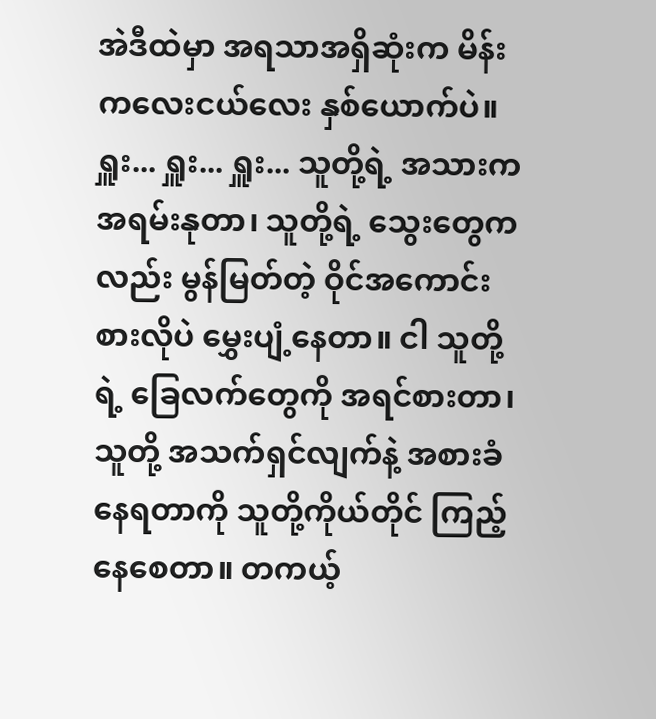အဲဒီထဲမှာ အရသာအရှိဆုံးက မိန်းကလေးငယ်လေး နှစ်ယောက်ပဲ။
ရှူး... ရှူး... ရှူး... သူတို့ရဲ့ အသားက အရမ်းနုတာ၊ သူတို့ရဲ့ သွေးတွေကလည်း မွန်မြတ်တဲ့ ဝိုင်အကောင်းစားလိုပဲ မွှေးပျံ့နေတာ။ ငါ သူတို့ရဲ့ ခြေလက်တွေကို အရင်စားတာ၊ သူတို့ အသက်ရှင်လျက်နဲ့ အစားခံနေရတာကို သူတို့ကိုယ်တိုင် ကြည့်နေစေတာ။ တကယ့်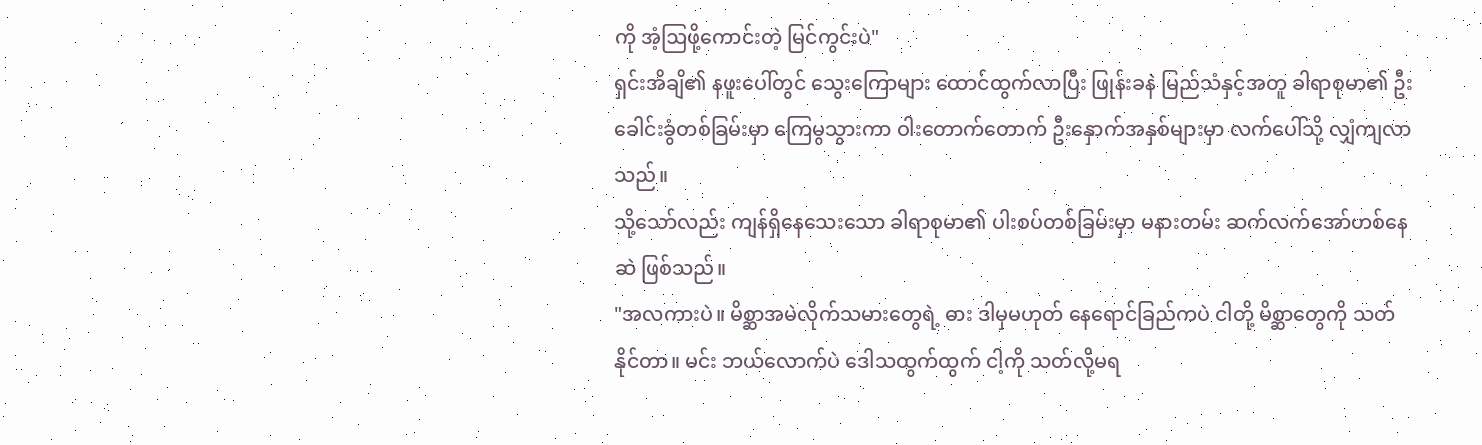ကို အံ့ဩဖို့ကောင်းတဲ့ မြင်ကွင်းပဲ"
ရှင်းအိချိ၏ နဖူးပေါ်တွင် သွေးကြောများ ထောင်ထွက်လာပြီး ဖြုန်းခနဲ မြည်သံနှင့်အတူ ခါရာစုမာ၏ ဦးခေါင်းခွံတစ်ခြမ်းမှာ ကြေမွသွားကာ ဝါးတောက်တောက် ဦးနှောက်အနှစ်များမှာ လက်ပေါ်သို့ လျှံကျလာသည်။
သို့သော်လည်း ကျန်ရှိနေသေးသော ခါရာစုမာ၏ ပါးစပ်တစ်ခြမ်းမှာ မနားတမ်း ဆက်လက်အော်ဟစ်နေဆဲ ဖြစ်သည်။
"အလကားပဲ။ မိစ္ဆာအမဲလိုက်သမားတွေရဲ့ ဓား ဒါမှမဟုတ် နေရောင်ခြည်ကပဲ ငါတို့ မိစ္ဆာတွေကို သတ်နိုင်တာ။ မင်း ဘယ်လောက်ပဲ ဒေါသထွက်ထွက် ငါ့ကို သတ်လို့မရ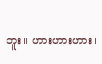ဘူး။ ဟားဟားဟား၊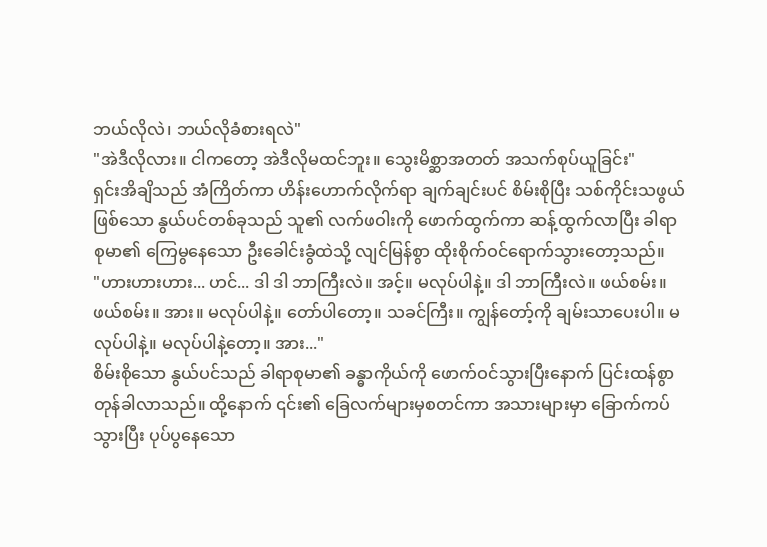ဘယ်လိုလဲ၊ ဘယ်လိုခံစားရလဲ"
"အဲဒီလိုလား။ ငါကတော့ အဲဒီလိုမထင်ဘူး။ သွေးမိစ္ဆာအတတ် အသက်စုပ်ယူခြင်း"
ရှင်းအိချိသည် အံကြိတ်ကာ ဟိန်းဟောက်လိုက်ရာ ချက်ချင်းပင် စိမ်းစိုပြီး သစ်ကိုင်းသဖွယ် ဖြစ်သော နွယ်ပင်တစ်ခုသည် သူ၏ လက်ဖဝါးကို ဖောက်ထွက်ကာ ဆန့်ထွက်လာပြီး ခါရာစုမာ၏ ကြေမွနေသော ဦးခေါင်းခွံထဲသို့ လျင်မြန်စွာ ထိုးစိုက်ဝင်ရောက်သွားတော့သည်။
"ဟားဟားဟား... ဟင်... ဒါ ဒါ ဘာကြီးလဲ။ အင့်။ မလုပ်ပါနဲ့။ ဒါ ဘာကြီးလဲ။ ဖယ်စမ်း။ ဖယ်စမ်း။ အား။ မလုပ်ပါနဲ့။ တော်ပါတော့။ သခင်ကြီး။ ကျွန်တော့်ကို ချမ်းသာပေးပါ။ မလုပ်ပါနဲ့။ မလုပ်ပါနဲ့တော့။ အား..."
စိမ်းစိုသော နွယ်ပင်သည် ခါရာစုမာ၏ ခန္ဓာကိုယ်ကို ဖောက်ဝင်သွားပြီးနောက် ပြင်းထန်စွာ တုန်ခါလာသည်။ ထို့နောက် ၎င်း၏ ခြေလက်များမှစတင်ကာ အသားများမှာ ခြောက်ကပ်သွားပြီး ပုပ်ပွနေသော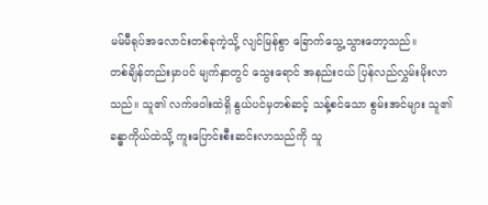မမ်မီရုပ်အလောင်းတစ်ခုကဲ့သို့ လျင်မြန်စွာ ခြောက်သွေ့သွားတော့သည်။
တစ်ချိန်တည်းမှာပင် မျက်နှာတွင် သွေးရောင် အနည်းငယ် ပြန်လည်လွှမ်းမိုးလာသည်။ သူ၏ လက်ဖဝါးထဲရှိ နွယ်ပင်မှတစ်ဆင့် သန့်စင်သော စွမ်းအင်များ သူ၏ ခန္ဓာကိုယ်ထဲသို့ ကူးပြောင်းစီးဆင်းလာသည်ကို သူ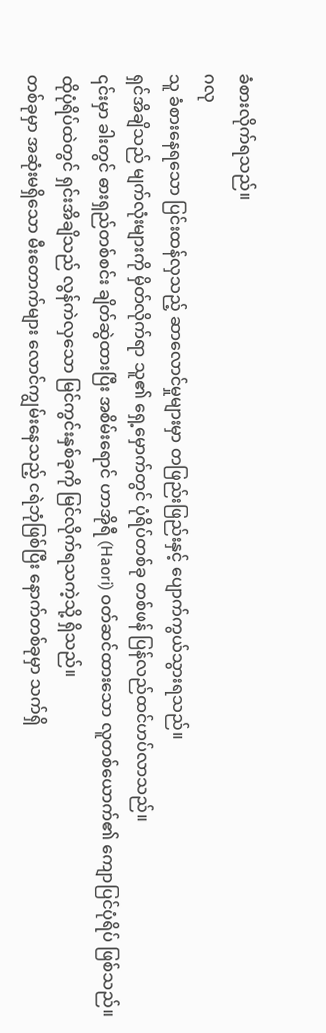ခံစားလိုက်ရသည်။
ဂလု
သူ ခံစားနေရသော ပြင်းထန်လှသည့် ဆာလောင်မှုများမှာ တဖြည်းဖြည်းနှင့် ပျောက်ကွယ်သွားရသည်။
ရှင်အိချိသည် မျက်လုံးများကို မှိတ်လိုက်ရာ သူ၏ ရှေ့မှောက်တွင် ပုံရိပ်တစ်ခု တစ်ဖန် ပြန်လည်ထင်ဟပ်လာသည်။
၎င်းမှာ ခါးတွင် ဓားရှည်တစ်စင်း ချိတ်ဆွဲထားပြီး အစိမ်းရောင် ဟာအိုရီ (Haori) ဝတ်ဆင်ထားသော လူတစ်ယောက်၏ ကျောပြင်ပုံရိပ် ဖြစ်သည်။ ထိုပုံရိပ်ထဲတွင် ရှင်းအိချိသည် လွန်ကဲလှသော မြင်ကွင်းနှစ်ခုကို မြင်လိုက်ရသကဲ့သို့ ရှိသည်။
တစ်ခုမှာ အဆုံးမရှိသော မီးတောက်များ လောင်ကျွမ်းနေသည့် ငရဲဘုံဖြစ်ပြီး နောက်တစ်ခုမှာ သက်ရှိ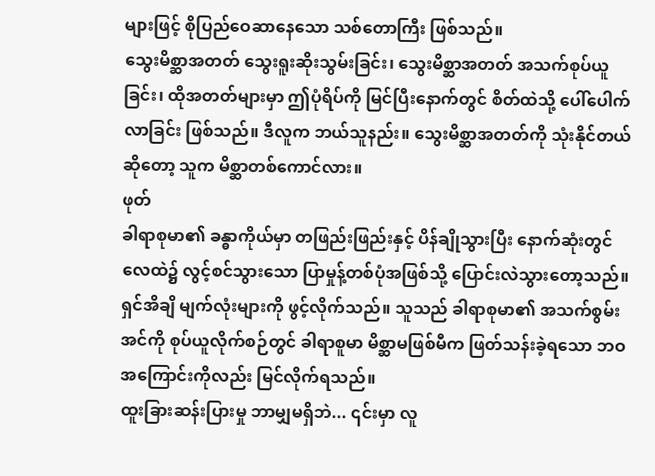များဖြင့် စိုပြည်ဝေဆာနေသော သစ်တောကြီး ဖြစ်သည်။
သွေးမိစ္ဆာအတတ် သွေးရူးဆိုးသွမ်းခြင်း၊ သွေးမိစ္ဆာအတတ် အသက်စုပ်ယူခြင်း၊ ထိုအတတ်များမှာ ဤပုံရိပ်ကို မြင်ပြီးနောက်တွင် စိတ်ထဲသို့ ပေါ်ပေါက်လာခြင်း ဖြစ်သည်။ ဒီလူက ဘယ်သူနည်း။ သွေးမိစ္ဆာအတတ်ကို သုံးနိုင်တယ်ဆိုတော့ သူက မိစ္ဆာတစ်ကောင်လား။
ဖုတ်
ခါရာစုမာ၏ ခန္ဓာကိုယ်မှာ တဖြည်းဖြည်းနှင့် ပိန်ချိုသွားပြီး နောက်ဆုံးတွင် လေထဲ၌ လွင့်စင်သွားသော ပြာမှုန့်တစ်ပုံအဖြစ်သို့ ပြောင်းလဲသွားတော့သည်။
ရှင်အိချိ မျက်လုံးများကို ဖွင့်လိုက်သည်။ သူသည် ခါရာစုမာ၏ အသက်စွမ်းအင်ကို စုပ်ယူလိုက်စဉ်တွင် ခါရာစူမာ မိစ္ဆာမဖြစ်မီက ဖြတ်သန်းခဲ့ရသော ဘဝအကြောင်းကိုလည်း မြင်လိုက်ရသည်။
ထူးခြားဆန်းပြားမှု ဘာမျှမရှိဘဲ... ၎င်းမှာ လူ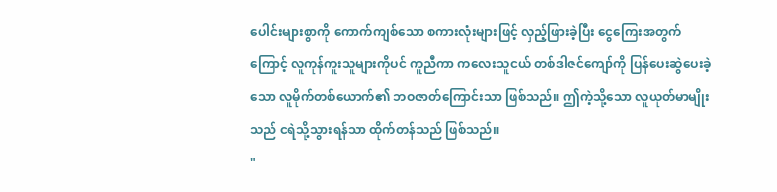ပေါင်းများစွာကို ကောက်ကျစ်သော စကားလုံးများဖြင့် လှည့်ဖြားခဲ့ပြီး ငွေကြေးအတွက်ကြောင့် လူကုန်ကူးသူများကိုပင် ကူညီကာ ကလေးသူငယ် တစ်ဒါဇင်ကျော်ကို ပြန်ပေးဆွဲပေးခဲ့သော လူမိုက်တစ်ယောက်၏ ဘဝဇာတ်ကြောင်းသာ ဖြစ်သည်။ ဤကဲ့သို့သော လူယုတ်မာမျိုးသည် ငရဲသို့သွားရန်သာ ထိုက်တန်သည် ဖြစ်သည်။
"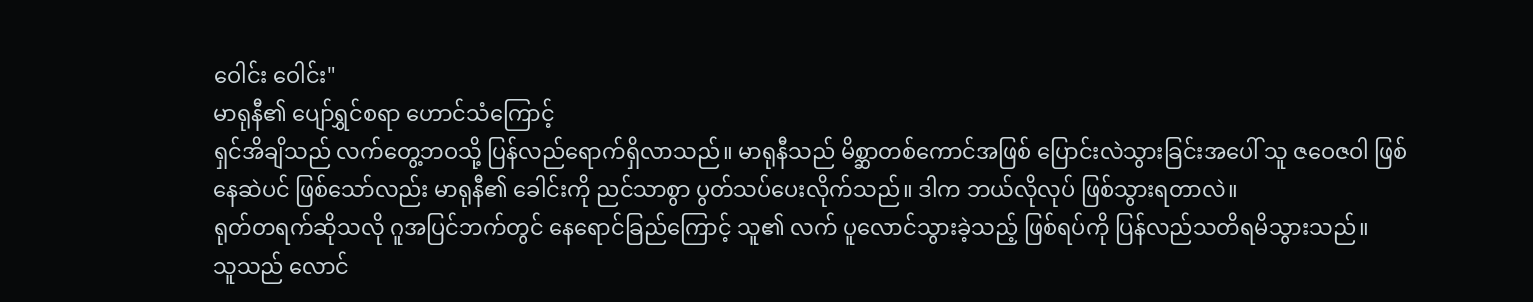ဝေါင်း ဝေါင်း"
မာရုနီ၏ ပျော်ရွှင်စရာ ဟောင်သံကြောင့်
ရှင်အိချိသည် လက်တွေ့ဘဝသို့ ပြန်လည်ရောက်ရှိလာသည်။ မာရုနီသည် မိစ္ဆာတစ်ကောင်အဖြစ် ပြောင်းလဲသွားခြင်းအပေါ် သူ ဇဝေဇဝါ ဖြစ်နေဆဲပင် ဖြစ်သော်လည်း မာရုနီ၏ ခေါင်းကို ညင်သာစွာ ပွတ်သပ်ပေးလိုက်သည်။ ဒါက ဘယ်လိုလုပ် ဖြစ်သွားရတာလဲ။
ရုတ်တရက်ဆိုသလို ဂူအပြင်ဘက်တွင် နေရောင်ခြည်ကြောင့် သူ၏ လက် ပူလောင်သွားခဲ့သည့် ဖြစ်ရပ်ကို ပြန်လည်သတိရမိသွားသည်။
သူသည် လောင်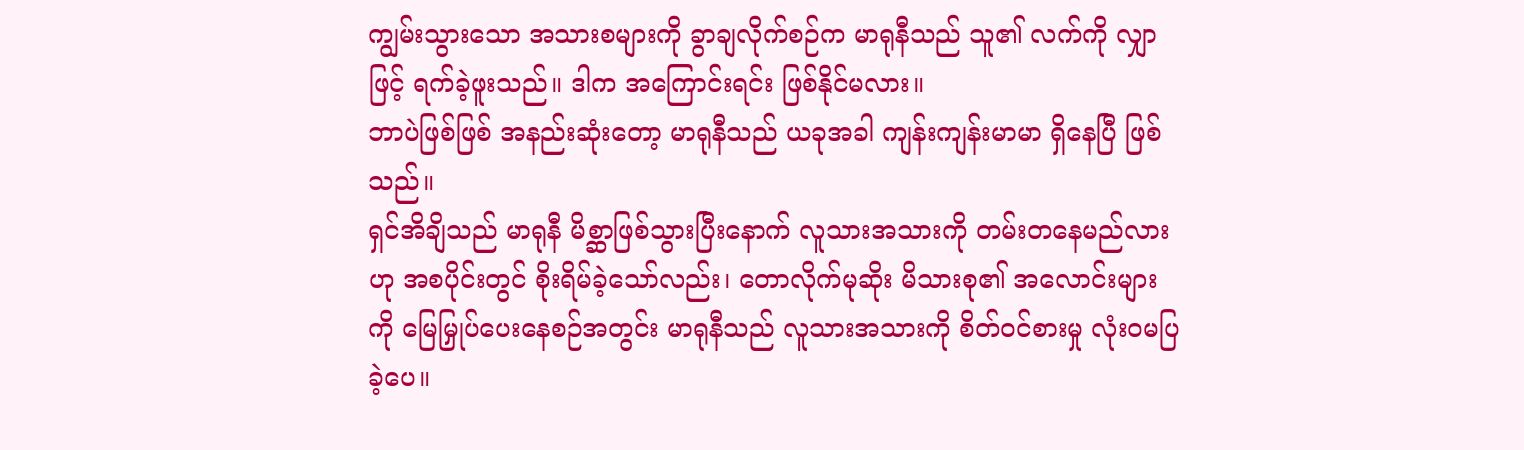ကျွမ်းသွားသော အသားစများကို ခွာချလိုက်စဉ်က မာရုနီသည် သူ၏ လက်ကို လျှာဖြင့် ရက်ခဲ့ဖူးသည်။ ဒါက အကြောင်းရင်း ဖြစ်နိုင်မလား။
ဘာပဲဖြစ်ဖြစ် အနည်းဆုံးတော့ မာရုနီသည် ယခုအခါ ကျန်းကျန်းမာမာ ရှိနေပြီ ဖြစ်သည်။
ရှင်အိချိသည် မာရုနီ မိစ္ဆာဖြစ်သွားပြီးနောက် လူသားအသားကို တမ်းတနေမည်လားဟု အစပိုင်းတွင် စိုးရိမ်ခဲ့သော်လည်း၊ တောလိုက်မုဆိုး မိသားစု၏ အလောင်းများကို မြေမြှုပ်ပေးနေစဉ်အတွင်း မာရုနီသည် လူသားအသားကို စိတ်ဝင်စားမှု လုံးဝမပြခဲ့ပေ။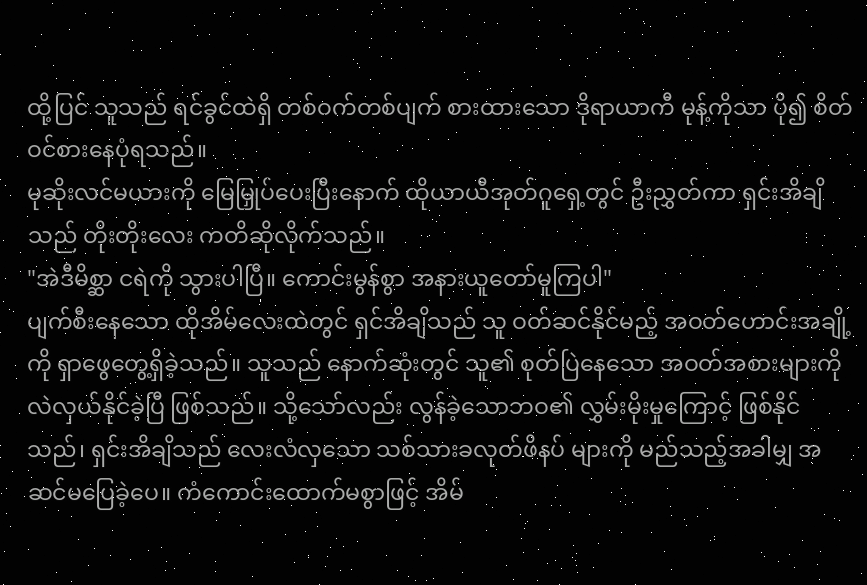ထို့ပြင် သူသည် ရင်ခွင်ထဲရှိ တစ်ဝက်တစ်ပျက် စားထားသော ဒိုရာယာကီ မုန့်ကိုသာ ပို၍ စိတ်ဝင်စားနေပုံရသည်။
မုဆိုးလင်မယားကို မြေမြှုပ်ပေးပြီးနောက် ထိုယာယီအုတ်ဂူရှေ့တွင် ဦးညွှတ်ကာ ရှင်းအိချိသည် တိုးတိုးလေး ကတိဆိုလိုက်သည်။
"အဲဒီမိစ္ဆာ ငရဲကို သွားပါပြီ။ ကောင်းမွန်စွာ အနားယူတော်မူကြပါ"
ပျက်စီးနေသော ထိုအိမ်လေးထဲတွင် ရှင်အိချိသည် သူ ဝတ်ဆင်နိုင်မည့် အဝတ်ဟောင်းအချို့ကို ရှာဖွေတွေ့ရှိခဲ့သည်။ သူသည် နောက်ဆုံးတွင် သူ၏ စုတ်ပြဲနေသော အဝတ်အစားများကို လဲလှယ်နိုင်ခဲ့ပြီ ဖြစ်သည်။ သို့သော်လည်း လွန်ခဲ့သောဘဝ၏ လွှမ်းမိုးမှုကြောင့် ဖြစ်နိုင်သည်၊ ရှင်းအိချိသည် လေးလံလှသော သစ်သားခလုတ်ဖိနပ် များကို မည်သည့်အခါမျှ အဆင်မပြေခဲ့ပေ။ ကံကောင်းထောက်မစွာဖြင့် အိမ်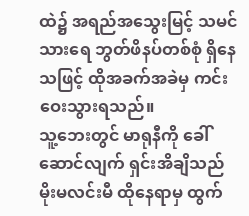ထဲ၌ အရည်အသွေးမြင့် သမင်သားရေ ဘွတ်ဖိနပ်တစ်စုံ ရှိနေသဖြင့် ထိုအခက်အခဲမှ ကင်းဝေးသွားရသည်။
သူ့ဘေးတွင် မာရုနီကို ခေါ်ဆောင်လျက် ရှင်းအိချိသည် မိုးမလင်းမီ ထိုနေရာမှ ထွက်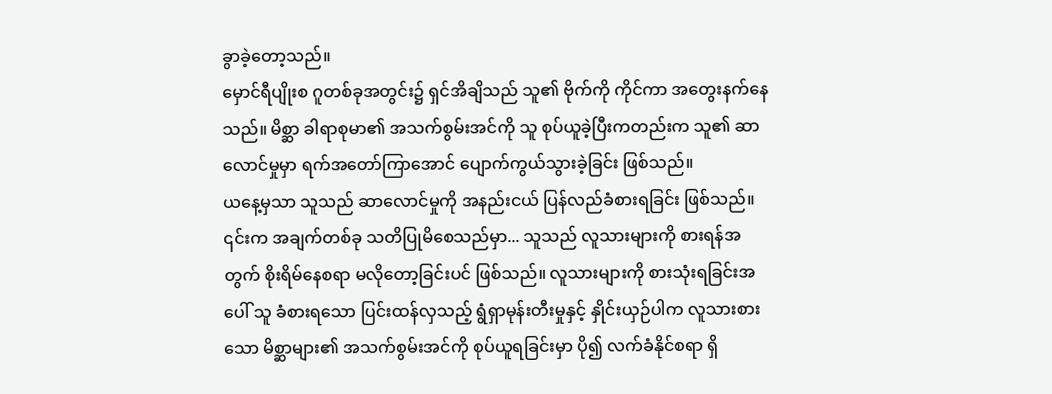ခွာခဲ့တော့သည်။
မှောင်ရီပျိုးစ ဂူတစ်ခုအတွင်း၌ ရှင်အိချိသည် သူ၏ ဗိုက်ကို ကိုင်ကာ အတွေးနက်နေသည်။ မိစ္ဆာ ခါရာစုမာ၏ အသက်စွမ်းအင်ကို သူ စုပ်ယူခဲ့ပြီးကတည်းက သူ၏ ဆာလောင်မှုမှာ ရက်အတော်ကြာအောင် ပျောက်ကွယ်သွားခဲ့ခြင်း ဖြစ်သည်။
ယနေ့မှသာ သူသည် ဆာလောင်မှုကို အနည်းငယ် ပြန်လည်ခံစားရခြင်း ဖြစ်သည်။
၎င်းက အချက်တစ်ခု သတိပြုမိစေသည်မှာ... သူသည် လူသားများကို စားရန်အတွက် စိုးရိမ်နေစရာ မလိုတော့ခြင်းပင် ဖြစ်သည်။ လူသားများကို စားသုံးရခြင်းအပေါ် သူ ခံစားရသော ပြင်းထန်လှသည့် ရွံရှာမုန်းတီးမှုနှင့် နှိုင်းယှဉ်ပါက လူသားစားသော မိစ္ဆာများ၏ အသက်စွမ်းအင်ကို စုပ်ယူရခြင်းမှာ ပို၍ လက်ခံနိုင်စရာ ရှိ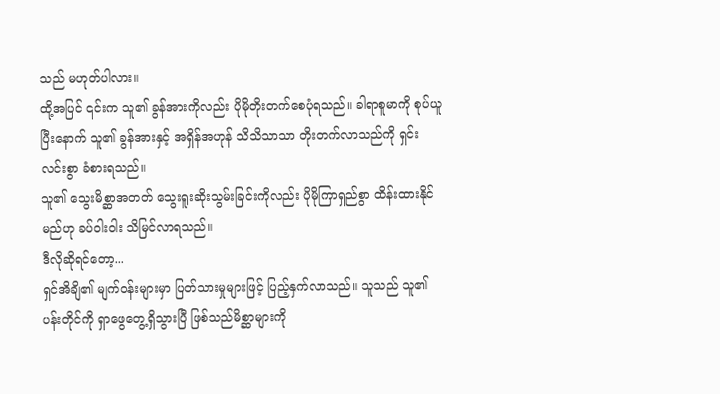သည် မဟုတ်ပါလား။
ထို့အပြင် ၎င်းက သူ၏ ခွန်အားကိုလည်း ပိုမိုတိုးတက်စေပုံရသည်။ ခါရာစူမာကို စုပ်ယူပြီးနောက် သူ၏ ခွန်အားနှင့် အရှိန်အဟုန် သိသိသာသာ တိုးတက်လာသည်ကို ရှင်းလင်းစွာ ခံစားရသည်။
သူ၏ သွေးမိစ္ဆာအတတ် သွေးရူးဆိုးသွမ်းခြင်းကိုလည်း ပိုမိုကြာရှည်စွာ ထိန်းထားနိုင်မည်ဟု ခပ်ဝါးဝါး သိမြင်လာရသည်။
ဒီလိုဆိုရင်တော့...
ရှင်အိချိ၏ မျက်ဝန်းများမှာ ပြတ်သားမှုများဖြင့် ပြည့်နှက်လာသည်။ သူသည် သူ၏ ပန်းတိုင်ကို ရှာဖွေတွေ့ရှိသွားပြီ ဖြစ်သည်မိစ္ဆာများကို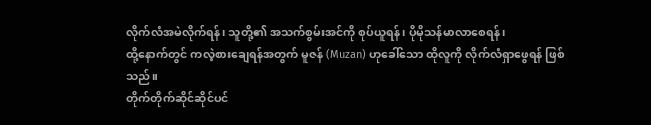လိုက်လံအမဲလိုက်ရန်၊ သူတို့၏ အသက်စွမ်းအင်ကို စုပ်ယူရန်၊ ပိုမိုသန်မာလာစေရန်၊
ထို့နောက်တွင် ကလဲ့စားချေရန်အတွက် မူဇန် (Muzan) ဟုခေါ်သော ထိုလူကို လိုက်လံရှာဖွေရန် ဖြစ်သည်။
တိုက်တိုက်ဆိုင်ဆိုင်ပင်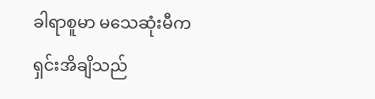ခါရာစူမာ မသေဆုံးမီက ရှင်းအိချိသည်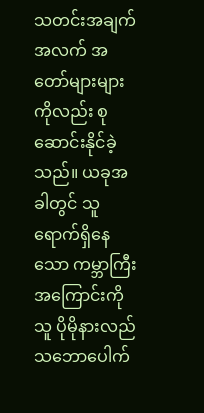သတင်းအချက်အလက် အတော်များများကိုလည်း စုဆောင်းနိုင်ခဲ့သည်။ ယခုအခါတွင် သူ ရောက်ရှိနေသော ကမ္ဘာကြီးအကြောင်းကို သူ ပိုမိုနားလည်သဘောပေါက်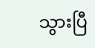သွားပြီ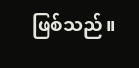ဖြစ်သည်။